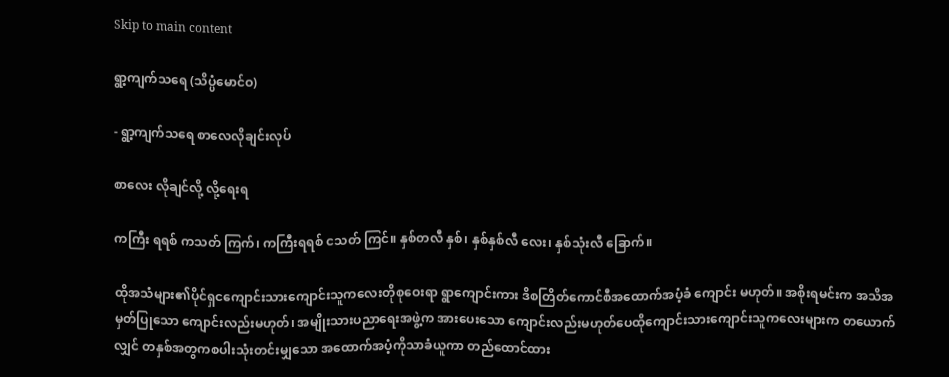Skip to main content

ရွာ့ကျက်သရေ (သိပ္ပံမောင်ဝ)

- ရွာ့ကျက်သရေ စာလေလိုချင်းလုပ်

စာလေး လိုချင်လို့ လို့ရေးရ

ကကြီး ရရစ် ကသတ် ကြက်၊ ကကြီးရရစ် ငသတ် ကြင်။ နှစ်တလီ နှစ်၊ နှစ်နှစ်လီ လေး၊ နှစ်သုံးလီ ခြောက်။

ထိုအသံများ၏ပိုင်ရှငကျောင်းသားကျောင်းသူကလေးတိုစုဝေးရာ ရွာကျောင်းကား ဒိစတြိတ်ကောင်စီအထောက်အပံ့ခံ ကျောင်း မဟုတ်။ အစိုးရမင်းက အသိအမှတ်ပြုသော ကျောင်းလည်းမဟုတ်၊ အမျိုးသားပညာရေးအဖွဲ့က အားပေးသော ကျောင်းလည်းမဟုတ်ပေထိုကျောင်းသားကျောင်းသူကလေးများက တယောက်လျှင် တနှစ်အတွကစပါးသုံးတင်းမျှသော အထောက်အပံ့ကိုသာခံယူကာ တည်ထောင်ထား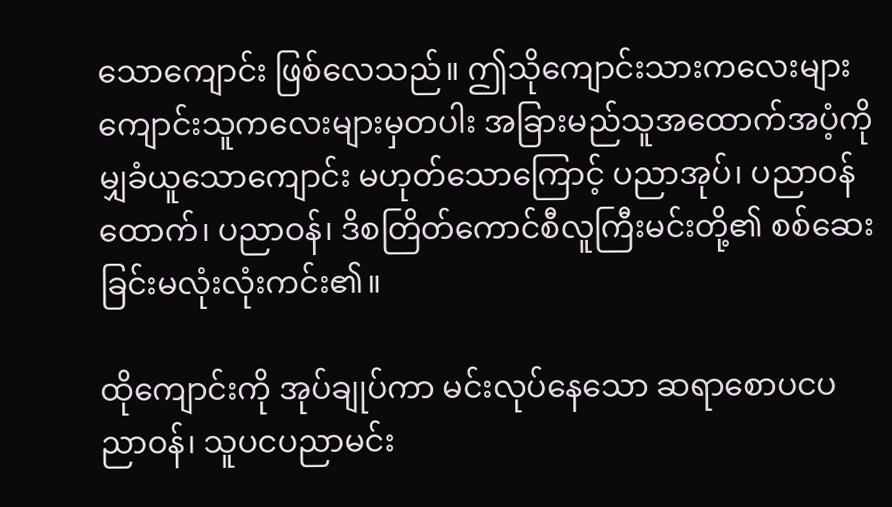သောကျောင်း ဖြစ်လေသည်။ ဤသိုကျောင်းသားကလေးများကျောင်းသူကလေးများမှတပါး အခြားမည်သူအထောက်အပံ့ကိုမျှခံယူသောကျောင်း မဟုတ်သောကြောင့် ပညာအုပ်၊ ပညာဝန်ထောက်၊ ပညာဝန်၊ ဒိစတြိတ်ကောင်စီလူကြီးမင်းတို့၏ စစ်ဆေးခြင်းမလုံးလုံးကင်း၏။

ထိုကျောင်းကို အုပ်ချုပ်ကာ မင်းလုပ်နေသော ဆရာစောပငပညာဝန်၊ သူပငပညာမင်း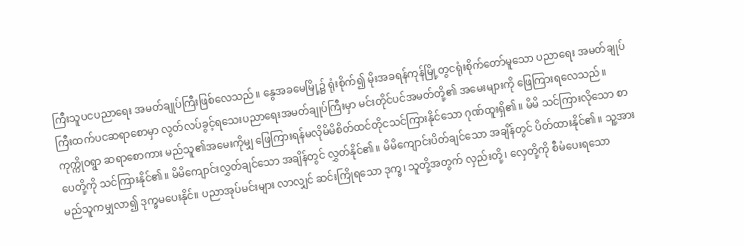ကြီးသူပငပညာရေး အမတ်ချုပ်ကြီးဖြစ်လေသည်။ နွေအခမေမြို့၌ ရုံးစိုက်၍ မိုးအခရန်ကုန်မြို့တွငရုံးစိုက်တော်မူသော ပညာရေး အမတ်ချုပ်ကြီးထက်ပငဆရာစောမှာ လွတ်လပ်ခွင့်ရသေးပညာရေးအမတ်ချုပ်ကြီးမှာ မင်းတိုင်ပင်အမတ်တို့၏ အမေးများကို ဖြေကြားရလေသည်။ ကုက္ကိုဝရွာ ဆရာစောကား မည်သူ၏အမေးကိုမျှ ဖြေကြားရန်မလိုမိမိစိတ်ထင်တိုငသင်ကြားနိုင်သော ဂုဏ်ထူးရှိ၏။ မိမိ သင်ကြားလိုသော စာပေတို့ကို သင်ကြားနိုင်၏။ မိမိကျောင်းလွှတ်ချင်သော အချိန်တွင် လွှတ်နိုင်၏။ မိမိကျောင်းပိတ်ချင်သော အချိန်တွင် ပိတ်ထားနိုင်၏။ သူ့အား မည်သူကမျှလာ၍ ဒုက္ခမပေးနိုင်။ ပညာအုပ်မင်းများ လာလျှင် ဆင်းကြိုရသော ဒုက္ခ၊ သူတို့အတွက် လှည်းတို့၊ လှေတို့ကို စီမံပေးရသော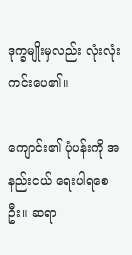ဒုက္ခမျိုးမှလည်း လုံးလုံးကင်းပေ၏။

ကျောင်း၏ ပုံပန်းကို အနည်းငယ် ရေးပါရစေဦး။ ဆရာ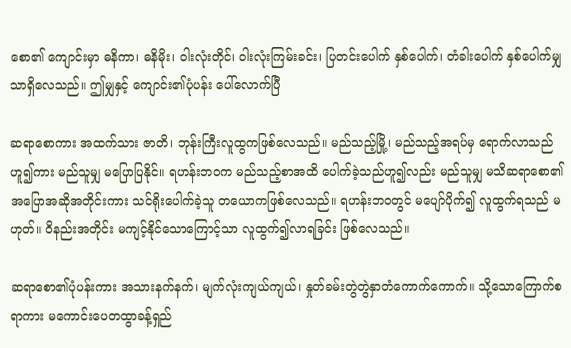စော၏ ကျောင်းမှာ ဓနိကာ၊ ဓနိမိုး၊ ဝါးလုံးတိုင်၊ ဝါးလုံးကြမ်းခင်း၊ ပြတင်းပေါက် နှစ်ပေါက်၊ တံခါးပေါက် နှစ်ပေါက်မျှသာရှိလေသည်။ ဤမျှနှင့် ကျောင်း၏ပုံပန်း ပေါ်လောက်ပြီ

ဆရာစောကား အထက်သား ဇာတိ၊ ဘုန်းကြီးလူထွကဖြစ်လေသည်။ မည်သည့်မြို့၊ မည်သည့်အရပ်မှ ရောက်လာသည် ဟူ၍ကား မည်သူမျှ မပြောပြနိုင်။ ရဟန်းဘဝက မည်သည့်စာအထိ ပေါက်ခဲ့သည်ဟူ၍လည်း မည်သူမျှ မသိဆရာစော၏ အပြောအဆိုအတိုင်းကား သင်ရိုးပေါက်ခဲ့သူ တယောကဖြစ်လေသည်။ ရဟန်းဘဝတွင် မပျော်ပိုက်၍ လူထွက်ရသည် မဟုတ်။ ဝိနည်းအတိုင်း မကျင့်နိုင်သောကြောင့်သာ လူထွက်၍လာရခြင်း ဖြစ်လေသည်။

ဆရာစော၏ပုံပန်းကား အသားနက်နက်၊ မျက်လုံးကျယ်ကျယ်၊ နှုတ်ခမ်းတွဲတွဲနှာတံကောက်ကောက်။ သို့သောကြောက်စရာကား မကောင်းပေတထွာခန့်ရှည်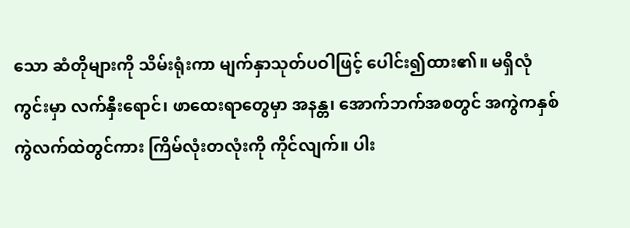သော ဆံတိုများကို သိမ်းရုံးကာ မျက်နှာသုတ်ပဝါဖြင့် ပေါင်း၍ထား၏။ မရှိလုံကွင်းမှာ လက်နှီးရောင်၊ ဖာထေးရာတွေမှာ အနန္တ၊ အောက်ဘက်အစတွင် အကွဲကနှစ်ကွဲလက်ထဲတွင်ကား ကြိမ်လုံးတလုံးကို ကိုင်လျက်။ ပါး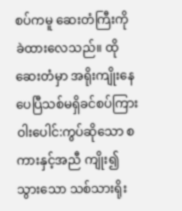စပ်ကမူ ဆေးတံကြီးကို ခဲထားလေသည်။ ထိုဆေးတံမှာ အရိုးကျိုးနေပေပြီသစ်မရှိခင်စပ်ကြား ဝါးပေါင်:ကွပ်ဆိုသော စကားနှင့်အညီ ကျိုး၍သွားသော သစ်သားရိုး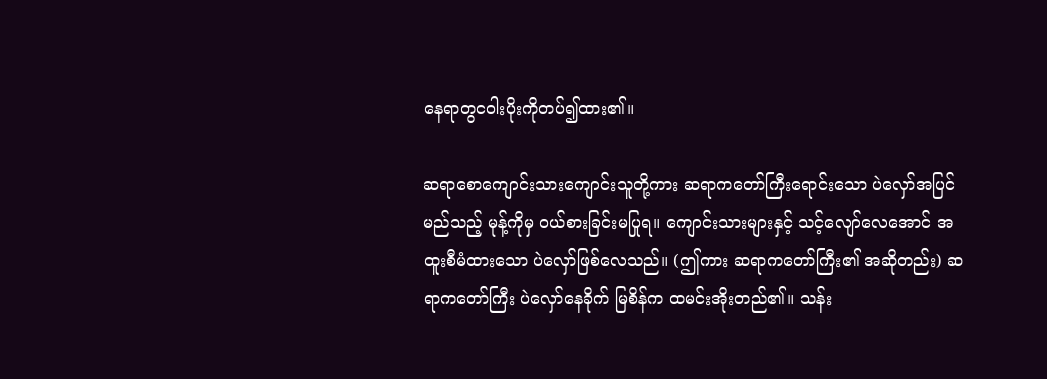နေရာတွငဝါးပိုးကိုတပ်၍ထား၏။

ဆရာစောကျောင်းသားကျောင်းသူတို့ကား ဆရာကတော်ကြီးရောင်းသော ပဲလှော်အပြင် မည်သည့် မုန့်ကိုမှ ဝယ်စားခြင်းမပြုရ။ ကျောင်းသားများနှင့် သင့်လျော်လေအောင် အထူးစီမံထားသော ပဲလှော်ဖြစ်လေသည်။ (ဤကား ဆရာကတော်ကြီး၏ အဆိုတည်း) ဆရာကတော်ကြီး ပဲလှော်နေခိုက် မြစိန်က ထမင်းအိုးတည်၏။ သန်း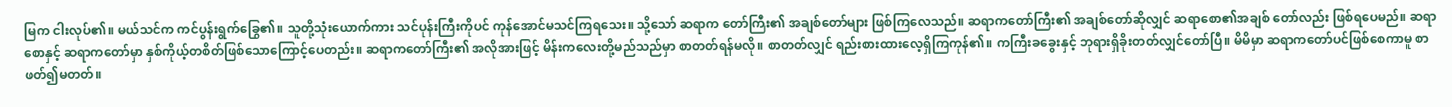မြက ငါးလုပ်၏။ မယ်သင်က ကင်ပွန်းရွက်ခြွေ၏။ သူတို့သုံးယောက်ကား သင်ပုန်းကြီးကိုပင် ကုန်အောင်မသင်ကြရသေး။ သို့သော် ဆရာက တော်ကြီး၏ အချစ်တော်များ ဖြစ်ကြလေသည်။ ဆရာကတော်ကြီး၏ အချစ်တော်ဆိုလျှင် ဆရာစော၏အချစ် တော်လည်း ဖြစ်ရပေမည်။ ဆရာစောနှင့် ဆရာကတော်မှာ နှစ်ကိုယ့်တစိတ်ဖြစ်သောကြောင့်ပေတည်း။ ဆရာကတော်ကြီး၏ အလိုအားဖြင့် မိန်းကလေးတို့မည်သည်မှာ စာတတ်ရန်မလို။ စာတတ်လျှင် ရည်းစားထားလေ့ရှိကြကုန်၏။ ကကြီးခခွေးနှင့် ဘုရားရှိခိုးတတ်လျှင်တော်ပြီ။ မိမိမှာ ဆရာကတော်ပင်ဖြစ်စေကာမူ စာဖတ်၍မတတ်။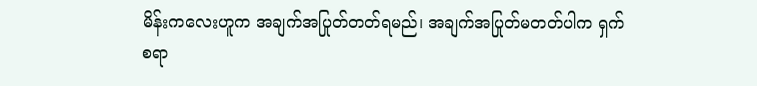မိန်းကလေးဟူက အချက်အပြုတ်တတ်ရမည်၊ အချက်အပြုတ်မတတ်ပါက ရှက်စရာ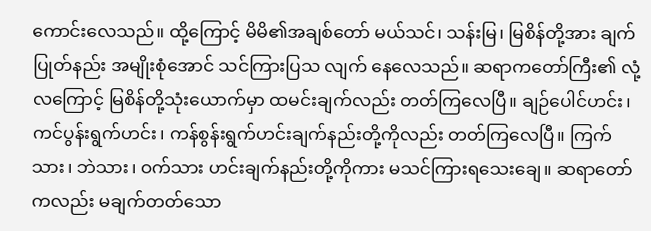ကောင်းလေသည်။ ထို့ကြောင့် မိမိ၏အချစ်တော် မယ်သင်၊ သန်းမြ၊ မြစိန်တို့အား ချက်ပြုတ်နည်း အမျိုးစုံအောင် သင်ကြားပြသ လျက် နေလေသည်။ ဆရာကတော်ကြီး၏ လုံ့လကြောင့် မြစိန်တို့သုံးယောက်မှာ ထမင်းချက်လည်း တတ်ကြလေပြီ။ ချဉ်ပေါင်ဟင်း၊ ကင်ပွန်းရွက်ဟင်း၊ ကန်စွန်းရွက်ဟင်းချက်နည်းတို့ကိုလည်း တတ်ကြလေပြီ။ ကြက်သား၊ ဘဲသား၊ ဝက်သား ဟင်းချက်နည်းတို့ကိုကား မသင်ကြားရသေးချေ။ ဆရာတော်ကလည်း မချက်တတ်သော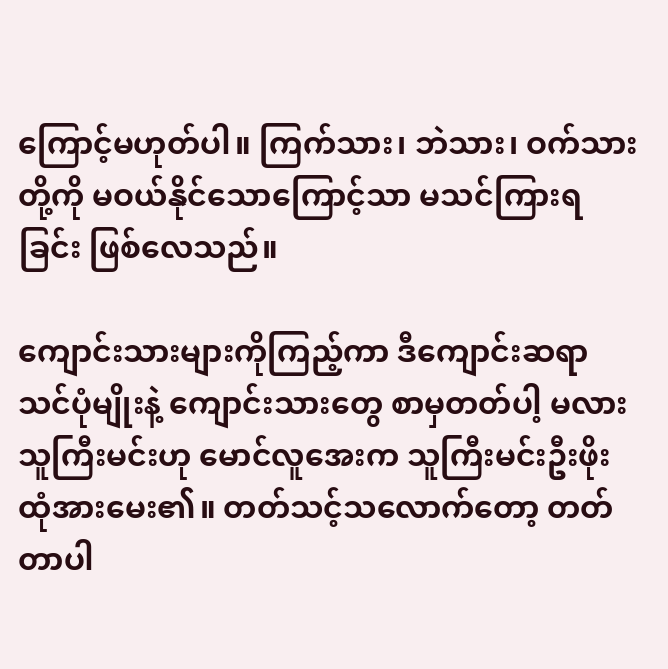ကြောင့်မဟုတ်ပါ။ ကြက်သား၊ ဘဲသား၊ ဝက်သားတို့ကို မဝယ်နိုင်သောကြောင့်သာ မသင်ကြားရခြင်း ဖြစ်လေသည်။

ကျောင်းသားများကိုကြည့်ကာ ဒီကျောင်းဆရာ သင်ပုံမျိုးနဲ့ ကျောင်းသားတွေ စာမှတတ်ပါ့ မလား သူကြီးမင်းဟု မောင်လူအေးက သူကြီးမင်းဦးဖိုးထုံအားမေး၏။ တတ်သင့်သလောက်တော့ တတ်တာပါ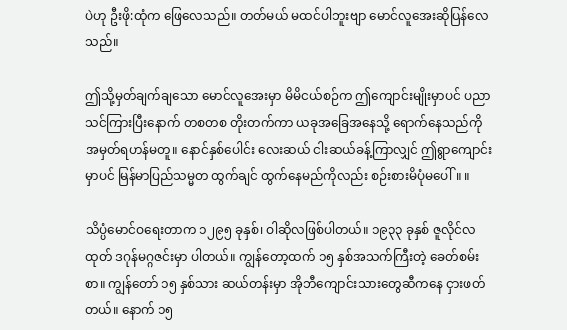ပဲဟု ဦးဖို:ထုံက ဖြေလေသည်။ တတ်မယ် မထင်ပါဘူးဗျာ မောင်လူအေးဆိုပြန်လေသည်။

ဤသို့မှတ်ချက်ချသော မောင်လူအေးမှာ မိမိငယ်စဉ်က ဤကျောင်းမျိုးမှာပင် ပညာသင်ကြားပြီးနောက် တစတစ တိုးတက်ကာ ယခုအခြေအနေသို့ ရောက်နေသည်ကို အမှတ်ရဟန်မတူ။ နောင်နှစ်ပေါင်း လေးဆယ် ငါးဆယ်ခန့်ကြာလျှင် ဤရွာကျောင်းမှာပင် မြန်မာပြည်သမ္မတ ထွက်ချင် ထွက်နေမည်ကိုလည်း စဉ်းစားမိပုံမပေါ်။ ။

သိပ္ပံမောင်ဝရေးတာက ၁၂၉၅ ခုနှစ်၊ ဝါဆိုလဖြစ်ပါတယ်။ ၁၉၃၃ ခုနှစ် ဇူလိုင်လထုတ် ဒဂုန်မဂ္ဂဇင်းမှာ ပါတယ်။ ကျွန်တော့ထက် ၁၅ နှစ်အသက်ကြီးတဲ့ ခေတ်စမ်းစာ။ ကျွန်တော် ၁၅ နှစ်သား ဆယ်တန်းမှာ အိုဘီကျောင်းသားတွေဆီကနေ ငှားဖတ်တယ်။ နောက် ၁၅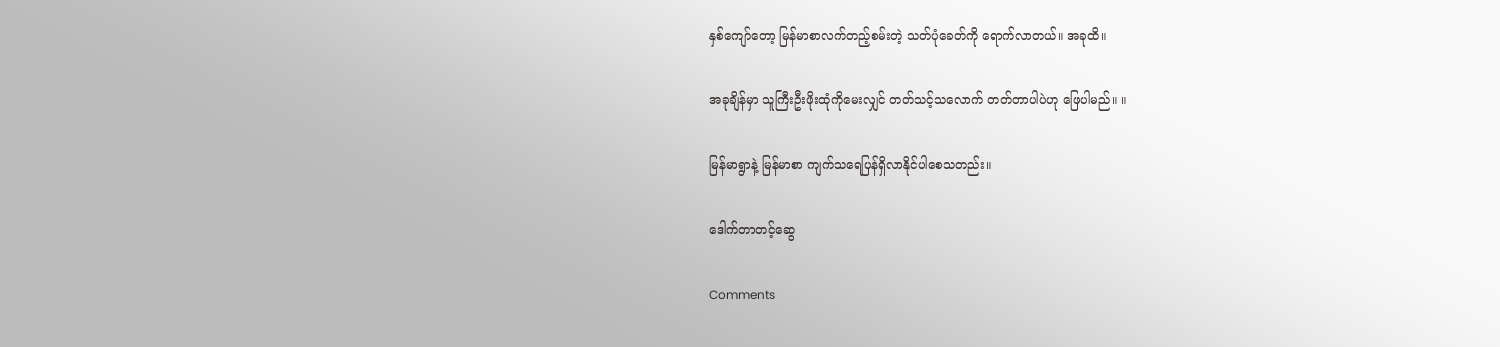နှစ်ကျော်တော့ မြန်မာစာလက်တည့်စမ်းတဲ့ သတ်ပုံခေတ်ကို ရောက်လာတယ်။ အခုထိ။

အခုချိန်မှာ သူကြီးဦးဖိုးထုံကိုမေးလျှင် တတ်သင့်သလောက် တတ်တာပါပဲဟု ဖြေပါမည်။ ။

မြန်မာရွာနဲ့ မြန်မာစာ ကျက်သရေပြန်ရှိလာနိုင်ပါစေသတည်း။

ဒေါက်တာတင့်ဆွေ

Comments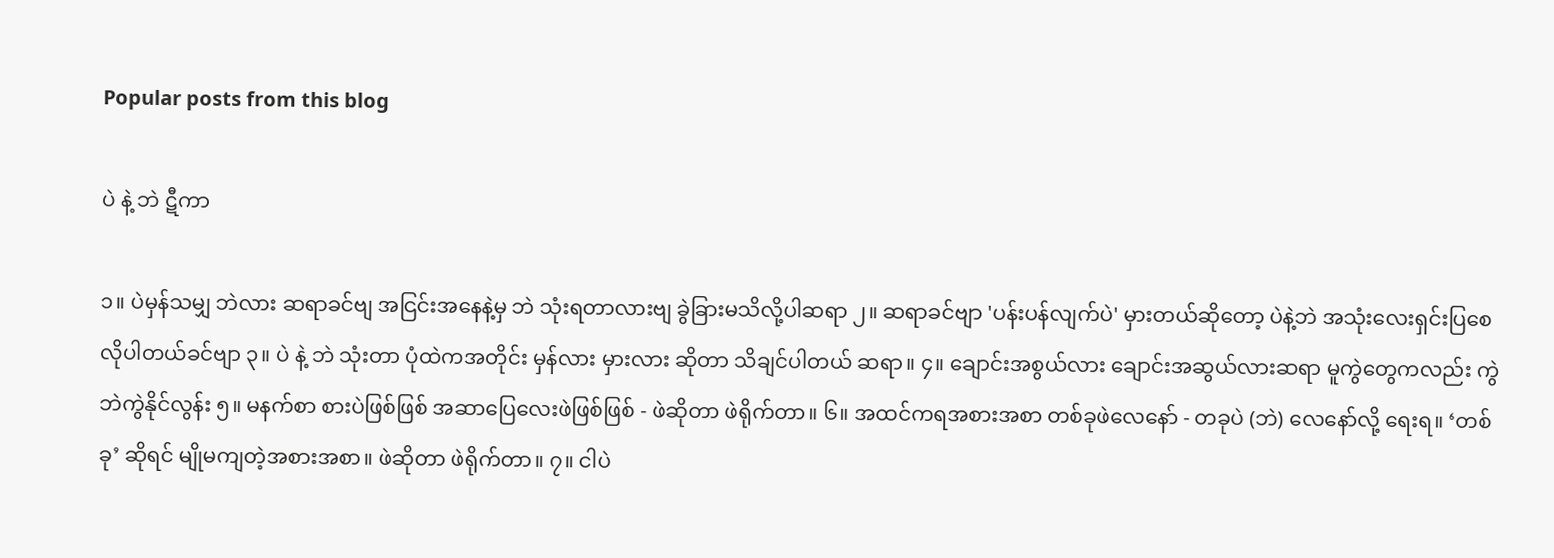Popular posts from this blog

ပဲ နဲ့ ဘဲ ဋီကာ

၁။ ပဲမှန်သမျှ ဘဲလား ဆရာခင်ဗျ အငြင်းအနေနဲ့မှ ဘဲ သုံးရတာလားဗျ ခွဲခြားမသိလို့ပါဆရာ ၂။ ဆရာခင်ဗျာ 'ပန်းပန်လျက်ပဲ' မှားတယ်ဆိုတော့ ပဲနဲ့ဘဲ အသုံးလေးရှင်းပြစေလိုပါတယ်ခင်ဗျာ ၃။ ပဲ နဲ့ ဘဲ သုံးတာ ပုံထဲကအတိုင်း မှန်လား မှားလား ဆိုတာ သိချင်ပါတယ် ဆရာ။ ၄။ ချောင်းအစွယ်လား ချောင်းအဆွယ်လားဆရာ မူကွဲတွေကလည်း ကွဲဘဲကွဲနိုင်လွန်း ၅။ မနက်စာ စားပဲဖြစ်ဖြစ် အဆာပြေလေးဖဲဖြစ်ဖြစ် - ဖဲဆိုတာ ဖဲရိုက်တာ။ ၆။ အထင်ကရအစားအစာ တစ်ခုဖဲလေနော် - တခုပဲ (ဘဲ) လေနော်လို့ ရေးရ။ ‘တစ်ခု’ ဆိုရင် မျိုမကျတဲ့အစားအစာ။ ဖဲဆိုတာ ဖဲရိုက်တာ။ ၇။ ငါပဲ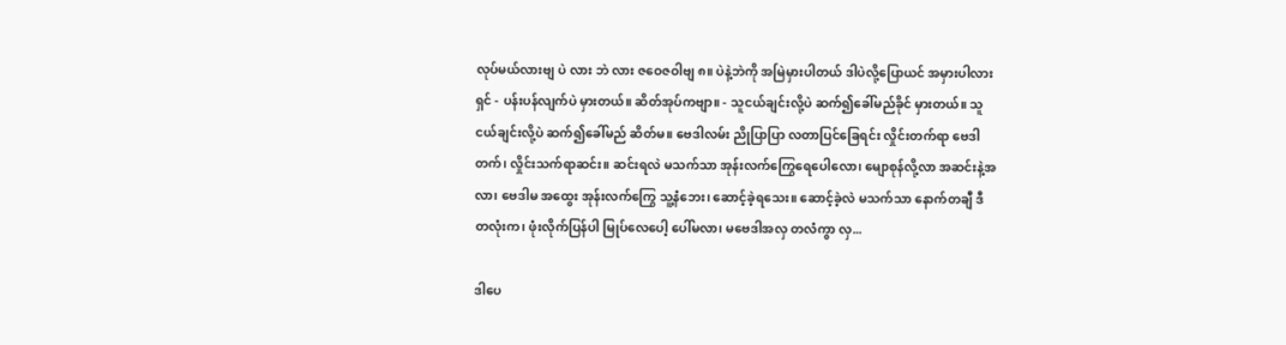လုပ်မယ်လားဗျ ပဲ လား ဘဲ လား ဇဝေဇဝါဗျ ၈။ ပဲနဲ့ဘဲကို အမြဲမှားပါတယ် ဒါပဲလို့ပြောယင် အမှားပါလားရှင် - ပန်းပန်လျက်ပဲ မှားတယ်။ ဆိတ်အုပ်ကဗျာ။ - သူငယ်ချင်းလို့ပဲ ဆက်၍ခေါ်မည်ခိုင် မှားတယ်။ သူငယ်ချင်းလို့ပဲ ဆက်၍ခေါ်မည် ဆိတ်မ။ ဗေဒါလမ်း ညိုပြာပြာ လတာပြင်ခြေရင်း လှိုင်းတက်ရာ ဗေဒါတက်၊ လှိုင်းသက်ရာဆင်း။ ဆင်းရလဲ မသက်သာ အုန်းလက်ကြွေရေပေါလော၊ မျောစုန်လို့လာ အဆင်းနဲ့အလာ၊ ဗေဒါမ အထွေး အုန်းလက်ကြွေ သူ့နံဘေး၊ ဆောင့်ခဲ့ရသေး။ ဆောင့်ခဲ့လဲ မသက်သာ နောက်တချီ ဒီတလုံးက၊ ဖုံးလိုက်ပြန်ပါ မြုပ်လေပေါ့ ပေါ်မလာ၊ မဗေဒါအလှ တလံကွာ လှ...

ဒါပေ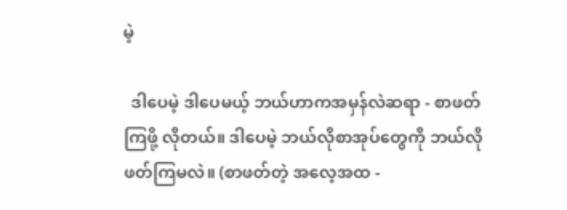မဲ့

  ဒါပေမဲ့ ဒါပေမယ့် ဘယ်ဟာကအမှန်လဲဆရာ - စာဖတ်ကြဖို့ လိုတယ်။ ဒါပေမဲ့ ဘယ်လိုစာအုပ်တွေကို ဘယ်လိုဖတ်ကြမလဲ။ (စာဖတ်တဲ့ အလေ့အထ -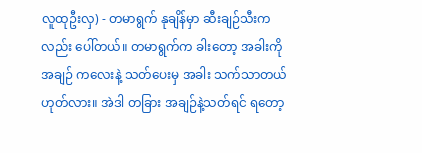လူထုဦးလှ) - တမာရွက် နုချိန်မှာ ဆီးချဉ်သီးကလည်း ပေါ်တယ်။ တမာရွက်က ခါးတော့ အခါးကို အချဉ် ကလေးနဲ့ သတ်ပေးမှ အခါး သက်သာတယ် ဟုတ်လား။ အဲဒါ တခြား အချဉ်နဲ့သတ်ရင် ရတော့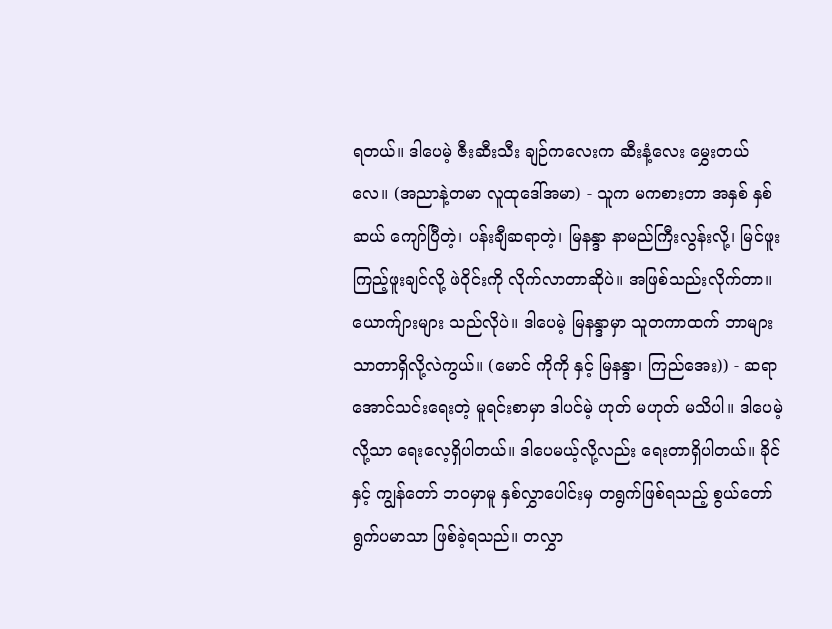ရတယ်။ ဒါပေမဲ့ ဇီးဆီးသီး ချဉ်ကလေးက ဆီးနံ့လေး မွှေးတယ်လေ။ (အညာနဲ့တမာ လူထုဒေါ်အမာ) - သူက မကစားတာ အနှစ် နှစ်ဆယ် ကျော်ပြီတဲ့၊ ပန်းချီဆရာတဲ့၊ မြနန္ဒာ နာမည်ကြီးလွန်းလို့၊ မြင်ဖူးကြည့်ဖူးချင်လို့ ဖဲဝိုင်းကို လိုက်လာတာဆိုပဲ။ အဖြစ်သည်းလိုက်တာ။ ယောက်ျားများ သည်လိုပဲ။ ဒါပေမဲ့ မြနန္ဒာမှာ သူတကာထက် ဘာများ သာတာရှိလို့လဲကွယ်။ (မောင် ကိုကို နှင့် မြနန္ဒာ၊ ကြည်အေး)) - ဆရာအောင်သင်းရေးတဲ့ မူရင်းစာမှာ ဒါပင်မဲ့ ဟုတ် မဟုတ် မသိပါ။ ဒါပေမဲ့လို့သာ ရေးလေ့ရှိပါတယ်။ ဒါပေမယ့်လို့လည်း ရေးတာရှိပါတယ်။ ခိုင်နှင့် ကျွန်တော် ဘဝမှာမူ နှစ်လွှာပေါင်းမှ တရွက်ဖြစ်ရသည့် စွယ်တော်ရွက်ပမာသာ ဖြစ်ခဲ့ရသည်။ တလွှာ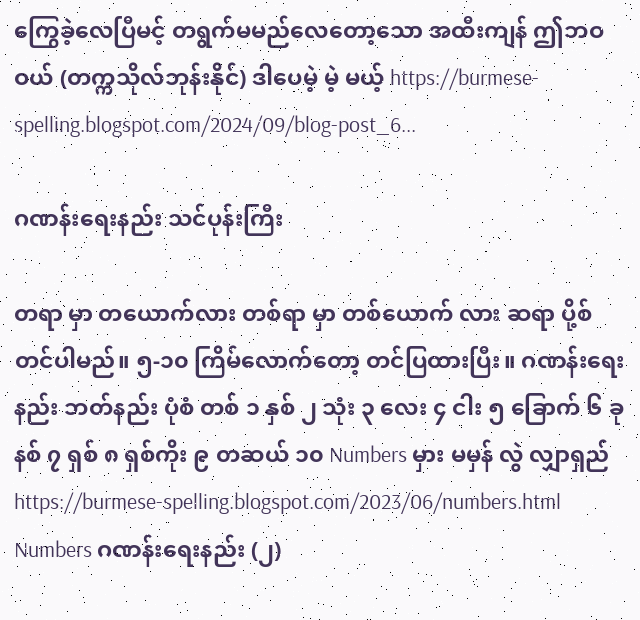ကြွေခဲ့လေပြီမင့် တရွက်မမည်လေတော့သော အထီးကျန် ဤဘဝဝယ် (တက္ကသိုလ်ဘုန်းနိုင်) ဒါပေမဲ့ မဲ့ မယ့် https://burmese-spelling.blogspot.com/2024/09/blog-post_6...

ဂဏန်းရေးနည်း သင်ပုန်းကြီး

တရာ မှာ တယောက်လား တစ်ရာ မှာ တစ်ယောက် လား ဆရာ ပို့စ် တင်ပါမည်။ ၅-၁၀ ကြိမ်လောက်တော့ တင်ပြထားပြီး။ ဂဏန်းရေးနည်း ဘတ်နည်း ပုံစံ တစ် ၁ နှစ် ၂ သုံး ၃ လေး ၄ ငါး ၅ ခြောက် ၆ ခုနစ် ၇ ရှစ် ၈ ရှစ်ကိုး ၉ တဆယ် ၁၀ Numbers မှား မမှန် လွဲ လျှာရှည် https://burmese-spelling.blogspot.com/2023/06/numbers.html Numbers ဂဏန်းရေးနည်း (၂)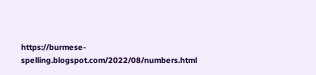https://burmese-spelling.blogspot.com/2022/08/numbers.html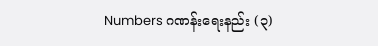Numbers ဂဏန်းရေးနည်း (၃)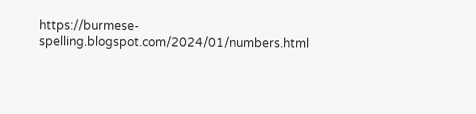https://burmese-spelling.blogspot.com/2024/01/numbers.html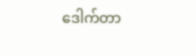ဒေါက်တာ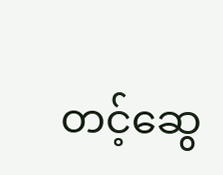တင့်ဆွေ